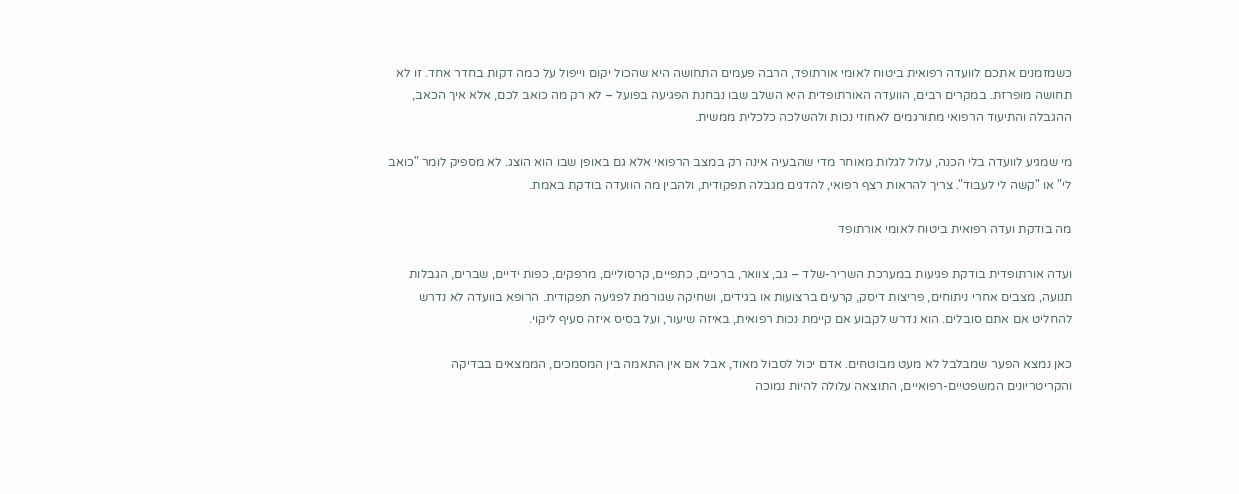כשמזמנים אתכם לוועדה רפואית ביטוח לאומי אורתופד, הרבה פעמים התחושה היא שהכול יקום וייפול על כמה דקות בחדר אחד. זו לא תחושה מופרזת. במקרים רבים, הוועדה האורתופדית היא השלב שבו נבחנת הפגיעה בפועל – לא רק מה כואב לכם, אלא איך הכאב, ההגבלה והתיעוד הרפואי מתורגמים לאחוזי נכות ולהשלכה כלכלית ממשית.

מי שמגיע לוועדה בלי הכנה, עלול לגלות מאוחר מדי שהבעיה אינה רק במצב הרפואי אלא גם באופן שבו הוא הוצג. לא מספיק לומר "כואב לי" או "קשה לי לעבוד". צריך להראות רצף רפואי, להדגים מגבלה תפקודית, ולהבין מה הוועדה בודקת באמת.

מה בודקת ועדה רפואית ביטוח לאומי אורתופד

ועדה אורתופדית בודקת פגיעות במערכת השריר-שלד – גב, צוואר, ברכיים, כתפיים, קרסוליים, מרפקים, כפות ידיים, שברים, הגבלות תנועה, מצבים אחרי ניתוחים, פריצות דיסק, קרעים ברצועות או בגידים, ושחיקה שגורמת לפגיעה תפקודית. הרופא בוועדה לא נדרש להחליט אם אתם סובלים. הוא נדרש לקבוע אם קיימת נכות רפואית, באיזה שיעור, ועל בסיס איזה סעיף ליקוי.

כאן נמצא הפער שמבלבל לא מעט מבוטחים. אדם יכול לסבול מאוד, אבל אם אין התאמה בין המסמכים, הממצאים בבדיקה והקריטריונים המשפטיים-רפואיים, התוצאה עלולה להיות נמוכה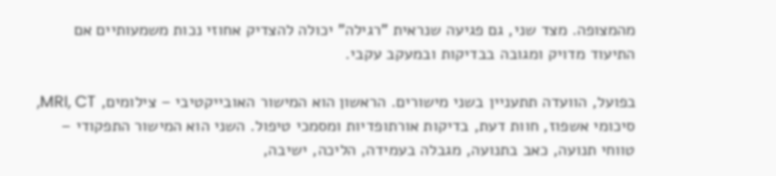מהמצופה. מצד שני, גם פגיעה שנראית "רגילה" יכולה להצדיק אחוזי נכות משמעותיים אם התיעוד מדויק ומגובה בבדיקות ובמעקב עקבי.

בפועל, הוועדה תתעניין בשני מישורים. הראשון הוא המישור האובייקטיבי – צילומים, MRI, CT, סיכומי אשפוז, חוות דעת, בדיקות אורתופדיות ומסמכי טיפול. השני הוא המישור התפקודי – טווחי תנועה, כאב בתנועה, מגבלה בעמידה, הליכה, ישיבה,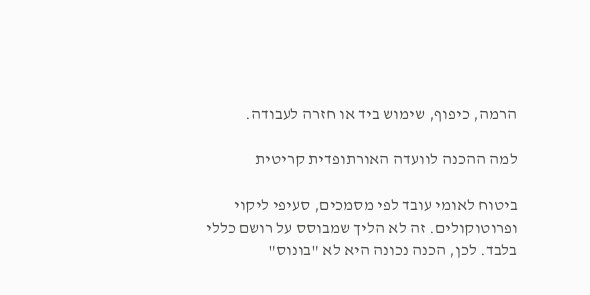הרמה, כיפוף, שימוש ביד או חזרה לעבודה.

למה ההכנה לוועדה האורתופדית קריטית

ביטוח לאומי עובד לפי מסמכים, סעיפי ליקוי ופרוטוקולים. זה לא הליך שמבוסס על רושם כללי בלבד. לכן, הכנה נכונה היא לא "בונוס"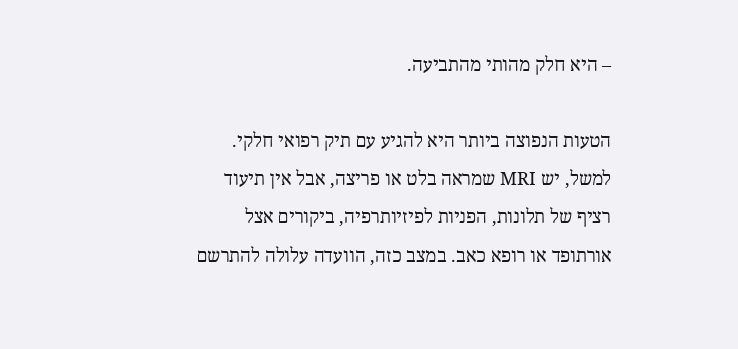– היא חלק מהותי מהתביעה.

הטעות הנפוצה ביותר היא להגיע עם תיק רפואי חלקי. למשל, יש MRI שמראה בלט או פריצה, אבל אין תיעוד רציף של תלונות, הפניות לפיזיותרפיה, ביקורים אצל אורתופד או רופא כאב. במצב כזה, הוועדה עלולה להתרשם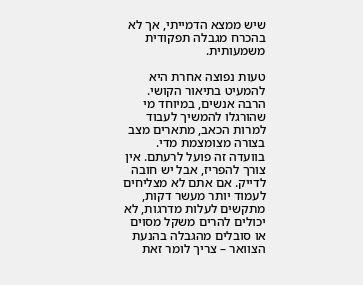שיש ממצא הדמייתי, אך לא בהכרח מגבלה תפקודית משמעותית.

טעות נפוצה אחרת היא להמעיט בתיאור הקושי. הרבה אנשים, במיוחד מי שהורגלו להמשיך לעבוד למרות הכאב, מתארים מצב בצורה מצומצמת מדי. בוועדה זה פועל לרעתם. אין צורך להפריז, אבל יש חובה לדייק. אם אתם לא מצליחים לעמוד יותר מעשר דקות, מתקשים לעלות מדרגות, לא יכולים להרים משקל מסוים או סובלים מהגבלה בהנעת הצוואר – צריך לומר זאת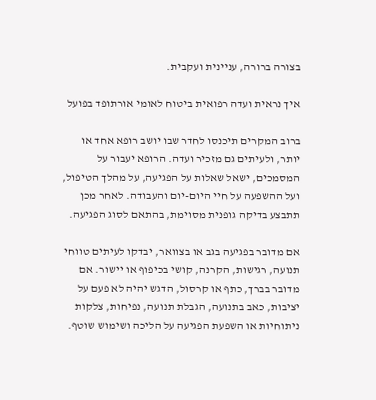בצורה ברורה, עניינית ועקבית.

איך נראית ועדה רפואית ביטוח לאומי אורתופד בפועל

ברוב המקרים תיכנסו לחדר שבו יושב רופא אחד או יותר, ולעיתים גם מזכיר ועדה. הרופא יעבור על המסמכים, ישאל שאלות על הפגיעה, על מהלך הטיפול, ועל ההשפעה על חיי היום-יום והעבודה. לאחר מכן תתבצע בדיקה גופנית מסוימת, בהתאם לסוג הפגיעה.

אם מדובר בפגיעה בגב או בצוואר, יבדקו לעיתים טווחי תנועה, רגישות, הקרנה, קושי בכיפוף או יישור. אם מדובר בברך, כתף או קרסול, הדגש יהיה לא פעם על יציבות, כאב בתנועה, הגבלת תנועה, נפיחות, צלקות ניתוחיות או השפעת הפגיעה על הליכה ושימוש שוטף.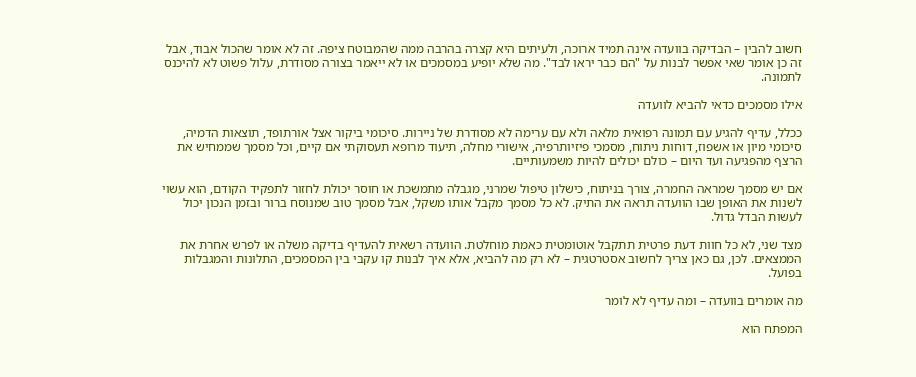חשוב להבין – הבדיקה בוועדה אינה תמיד ארוכה, ולעיתים היא קצרה בהרבה ממה שהמבוטח ציפה. זה לא אומר שהכול אבוד, אבל זה כן אומר שאי אפשר לבנות על "הם כבר יראו לבד". מה שלא יופיע במסמכים או לא ייאמר בצורה מסודרת, עלול פשוט לא להיכנס לתמונה.

אילו מסמכים כדאי להביא לוועדה

ככלל, עדיף להגיע עם תמונה רפואית מלאה ולא עם ערימה לא מסודרת של ניירות. סיכומי ביקור אצל אורתופד, תוצאות הדמיה, סיכומי מיון או אשפוז, דוחות ניתוח, מסמכי פיזיותרפיה, אישורי מחלה, תיעוד מרופא תעסוקתי אם קיים, וכל מסמך שממחיש את הרצף מהפגיעה ועד היום – כולם יכולים להיות משמעותיים.

אם יש מסמך שמראה החמרה, צורך בניתוח, כישלון טיפול שמרני, מגבלה מתמשכת או חוסר יכולת לחזור לתפקיד הקודם, הוא עשוי לשנות את האופן שבו הוועדה תראה את התיק. לא כל מסמך מקבל אותו משקל, אבל מסמך טוב שמנוסח ברור ובזמן הנכון יכול לעשות הבדל גדול.

מצד שני, לא כל חוות דעת פרטית תתקבל אוטומטית כאמת מוחלטת. הוועדה רשאית להעדיף בדיקה משלה או לפרש אחרת את הממצאים. לכן, גם כאן צריך לחשוב אסטרטגית – לא רק מה להביא, אלא איך לבנות קו עקבי בין המסמכים, התלונות והמגבלות בפועל.

מה אומרים בוועדה – ומה עדיף לא לומר

המפתח הוא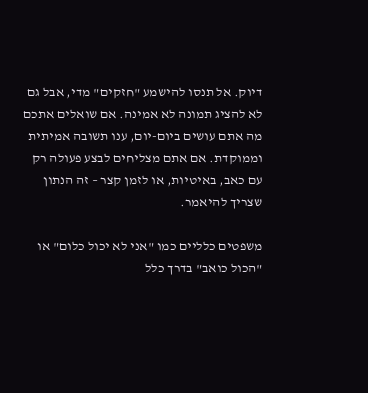דיוק. אל תנסו להישמע "חזקים" מדי, אבל גם לא להציג תמונה לא אמינה. אם שואלים אתכם מה אתם עושים ביום-יום, ענו תשובה אמיתית וממוקדת. אם אתם מצליחים לבצע פעולה רק עם כאב, באיטיות, או לזמן קצר – זה הנתון שצריך להיאמר.

משפטים כלליים כמו "אני לא יכול כלום" או "הכול כואב" בדרך כלל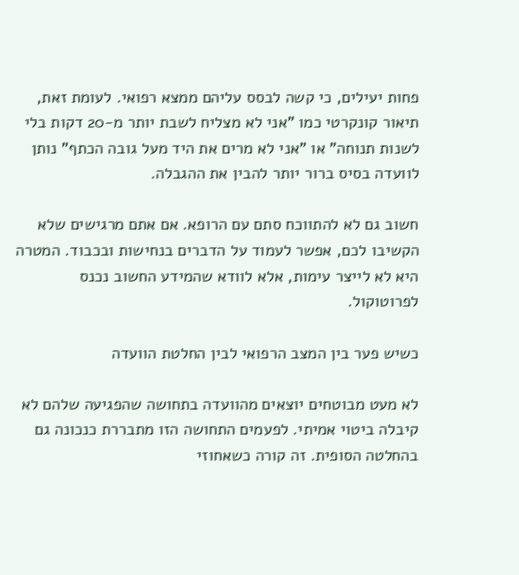פחות יעילים, כי קשה לבסס עליהם ממצא רפואי. לעומת זאת, תיאור קונקרטי כמו "אני לא מצליח לשבת יותר מ-20 דקות בלי לשנות תנוחה" או "אני לא מרים את היד מעל גובה הכתף" נותן לוועדה בסיס ברור יותר להבין את ההגבלה.

חשוב גם לא להתווכח סתם עם הרופא. אם אתם מרגישים שלא הקשיבו לכם, אפשר לעמוד על הדברים בנחישות ובכבוד. המטרה היא לא לייצר עימות, אלא לוודא שהמידע החשוב נכנס לפרוטוקול.

כשיש פער בין המצב הרפואי לבין החלטת הוועדה

לא מעט מבוטחים יוצאים מהוועדה בתחושה שהפגיעה שלהם לא קיבלה ביטוי אמיתי. לפעמים התחושה הזו מתבררת כנכונה גם בהחלטה הסופית. זה קורה כשאחוזי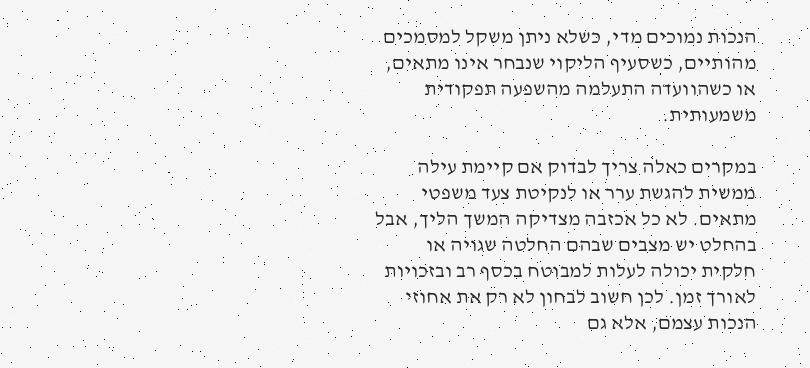הנכות נמוכים מדי, כשלא ניתן משקל למסמכים מהותיים, כשסעיף הליקוי שנבחר אינו מתאים, או כשהוועדה התעלמה מהשפעה תפקודית משמעותית.

במקרים כאלה צריך לבדוק אם קיימת עילה ממשית להגשת ערר או לנקיטת צעד משפטי מתאים. לא כל אכזבה מצדיקה המשך הליך, אבל בהחלט יש מצבים שבהם החלטה שגויה או חלקית יכולה לעלות למבוטח בכסף רב ובזכויות לאורך זמן. לכן חשוב לבחון לא רק את אחוזי הנכות עצמם, אלא גם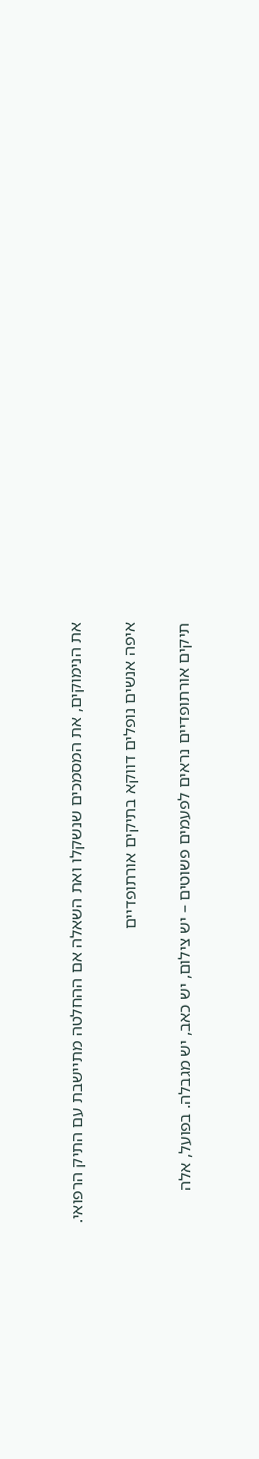את הנימוקים, את המסמכים שנשקלו ואת השאלה אם ההחלטה מתיישבת עם התיק הרפואי.

איפה אנשים נופלים דווקא בתיקים אורתופדיים

תיקים אורתופדיים נראים לפעמים פשוטים – יש צילום, יש כאב, יש מגבלה. בפועל, אלה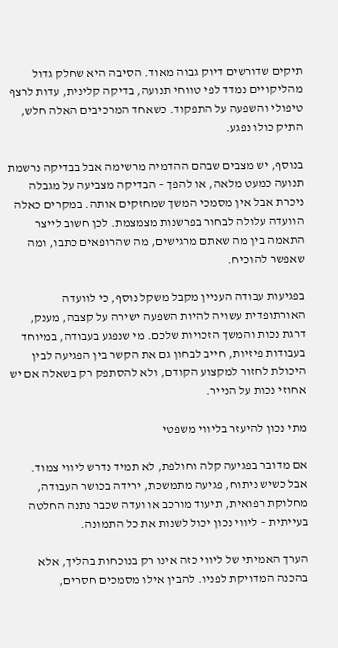תיקים שדורשים דיוק גבוה מאוד. הסיבה היא שחלק גדול מהליקויים נמדד לפי טווחי תנועה, בדיקה קלינית, עדות לרצף טיפולי והשפעה על התפקוד. כשאחד המרכיבים האלה חלש, התיק כולו נפגע.

בנוסף, יש מצבים שבהם ההדמיה מרשימה אבל בבדיקה נרשמת תנועה כמעט מלאה, או להפך – הבדיקה מצביעה על מגבלה ניכרת אבל אין מסמכי המשך שמחזקים אותה. במקרים כאלה הוועדה עלולה לבחור בפרשנות מצמצמת. לכן חשוב לייצר התאמה בין מה שאתם מרגישים, מה שהרופאים כתבו, ומה שאפשר להוכיח.

בפגיעות עבודה העניין מקבל משקל נוסף, כי לוועדה האורתופדית עשויה להיות השפעה ישירה על קצבה, מענק, דרגת נכות והמשך הזכויות שלכם. מי שנפגע בעבודה, במיוחד בעבודות פיזיות, חייב לבחון גם את הקשר בין הפגיעה לבין היכולת לחזור למקצוע הקודם, ולא להסתפק רק בשאלה אם יש אחוזי נכות על הנייר.

מתי נכון להיעזר בליווי משפטי

אם מדובר בפגיעה קלה וחולפת, לא תמיד נדרש ליווי צמוד. אבל כשיש ניתוח, פגיעה מתמשכת, ירידה בכושר העבודה, מחלוקת רפואית, תיעוד מורכב או ועדה שכבר נתנה החלטה בעייתית – ליווי נכון יכול לשנות את כל התמונה.

הערך האמיתי של ליווי כזה אינו רק בנוכחות בהליך, אלא בהכנה המדויקת לפניו. להבין אילו מסמכים חסרים,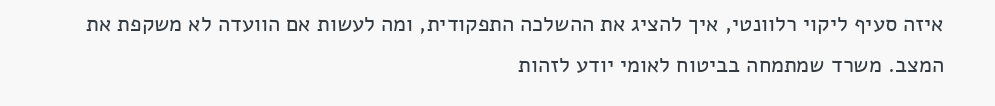איזה סעיף ליקוי רלוונטי, איך להציג את ההשלכה התפקודית, ומה לעשות אם הוועדה לא משקפת את המצב. משרד שמתמחה בביטוח לאומי יודע לזהות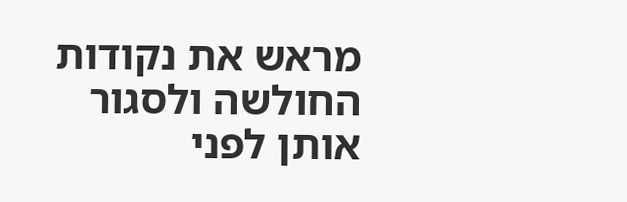מראש את נקודות החולשה ולסגור אותן לפני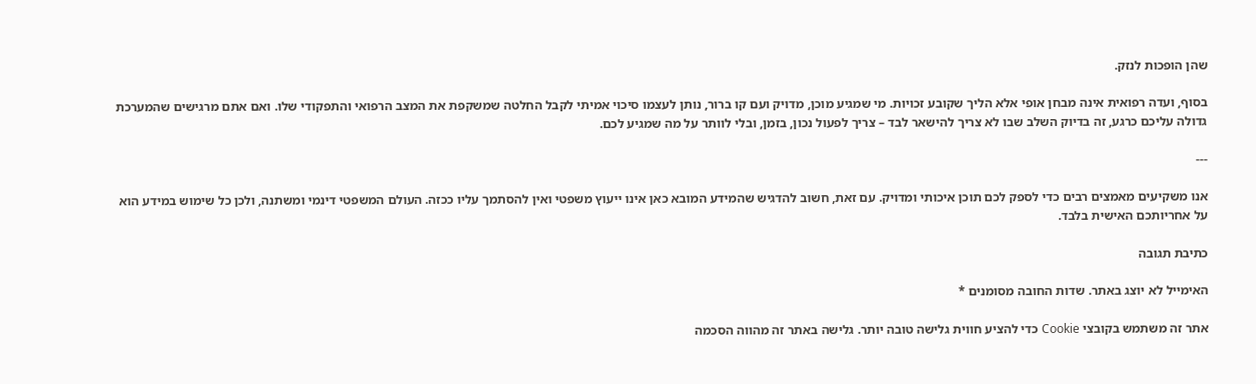שהן הופכות לנזק.

בסוף, ועדה רפואית אינה מבחן אופי אלא הליך שקובע זכויות. מי שמגיע מוכן, מדויק ועם קו ברור, נותן לעצמו סיכוי אמיתי לקבל החלטה שמשקפת את המצב הרפואי והתפקודי שלו. ואם אתם מרגישים שהמערכת גדולה עליכם כרגע, זה בדיוק השלב שבו לא צריך להישאר לבד – צריך לפעול נכון, בזמן, ובלי לוותר על מה שמגיע לכם.

---

אנו משקיעים מאמצים רבים כדי לספק לכם תוכן איכותי ומדויק. עם זאת, חשוב להדגיש שהמידע המובא כאן אינו ייעוץ משפטי ואין להסתמך עליו ככזה. העולם המשפטי דינמי ומשתנה, ולכן כל שימוש במידע הוא על אחריותכם האישית בלבד.

כתיבת תגובה

האימייל לא יוצג באתר. שדות החובה מסומנים *

אתר זה משתמש בקובצי Cookie כדי להציע חווית גלישה טובה יותר. גלישה באתר זה מהווה הסכמה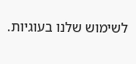לשימוש שלנו בעוגיות.